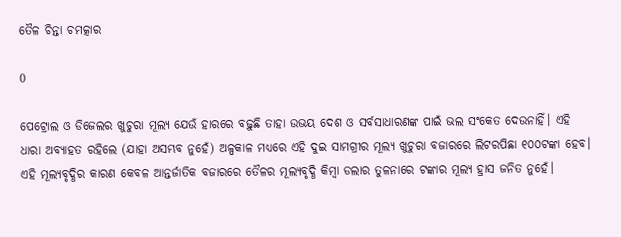ତୈଳ ଚିନ୍ତା ଚମତ୍କାର

0

ପେଟ୍ରୋଲ ଓ ଡିଜେଲର ଖୁଚୁରା ମୂଲ୍ୟ ଯେଉଁ ହାରରେ ବଢ଼ୁଛି ତାହା ଉଭୟ ଦେଶ ଓ ସର୍ବସାଧାରଣଙ୍କ ପାଇଁ ଭଲ ସଂକେତ ଦେଉନାହିଁ। ଏହି ଧାରା ଅବ୍ୟାହତ ରହିଲେ (ଯାହା ଅସମ୍ଭବ ନୁହେଁ) ଅଳ୍ପକାଳ ମଧ୍ୟରେ ଏହି ଦୁଇ ସାମଗ୍ରୀର ମୂଲ୍ୟ ଖୁଚୁରା ବଜାରରେ ଲିଟରପିଛା ୧୦୦ଟଙ୍କା ହେବ। ଏହି ମୂଲ୍ୟବୃଦ୍ଧିର କାରଣ କେବଳ ଆନ୍ତର୍ଜାତିକ ବଜାରରେ ତୈଳର ମୂଲ୍ୟବୃଦ୍ଧି କିମ୍ବା ଡଲାର ତୁଳନାରେ ଟଙ୍କାର ମୂଲ୍ୟ ହ୍ରାସ ଜନିତ ନୁହେଁ।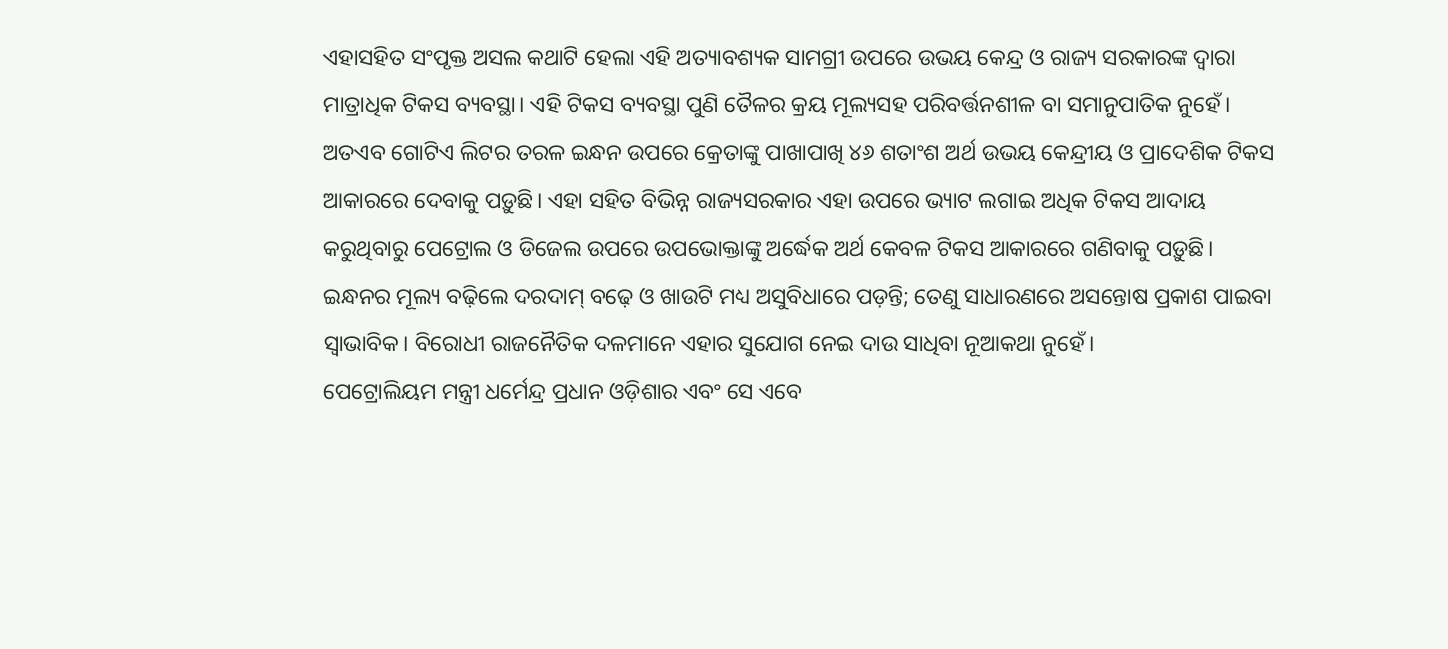ଏହାସହିତ ସଂପୃକ୍ତ ଅସଲ କଥାଟି ହେଲା ଏହି ଅତ୍ୟାବଶ୍ୟକ ସାମଗ୍ରୀ ଉପରେ ଉଭୟ କେନ୍ଦ୍ର ଓ ରାଜ୍ୟ ସରକାରଙ୍କ ଦ୍ବାରା ମାତ୍ରାଧିକ ଟିକସ ବ୍ୟବସ୍ଥା। ଏହି ଟିକସ ବ୍ୟବସ୍ଥା ପୁଣି ତୈଳର କ୍ରୟ ମୂଲ୍ୟସହ ପରିବର୍ତ୍ତନଶୀଳ ବା ସମାନୁପାତିକ ନୁହେଁ। ଅତଏବ ଗୋଟିଏ ଲିଟର ତରଳ ଇନ୍ଧନ ଉପରେ କ୍ରେତାଙ୍କୁ ପାଖାପାଖି ୪୬ ଶତାଂଶ ଅର୍ଥ ଉଭୟ କେନ୍ଦ୍ରୀୟ ଓ ପ୍ରାଦେଶିକ ଟିକସ ଆକାରରେ ଦେବାକୁ ପଡ଼ୁଛି। ଏହା ସହିତ ବିଭିନ୍ନ ରାଜ୍ୟସରକାର ଏହା ଉପରେ ଭ୍ୟାଟ ଲଗାଇ ଅଧିକ ଟିକସ ଆଦାୟ କରୁଥିବାରୁ ପେଟ୍ରୋଲ ଓ ଡିଜେଲ ଉପରେ ଉପଭୋକ୍ତାଙ୍କୁ ଅର୍ଦ୍ଧେକ ଅର୍ଥ କେବଳ ଟିକସ ଆକାରରେ ଗଣିବାକୁ ପଡ଼ୁଛି। ଇନ୍ଧନର ମୂଲ୍ୟ ବଢ଼ିଲେ ଦରଦାମ୍‌ ବଢ଼େ ଓ ଖାଉଟି ମଧ୍ୟ ଅସୁବିଧାରେ ପଡ଼ନ୍ତି; ତେଣୁ ସାଧାରଣରେ ଅସନ୍ତୋଷ ପ୍ରକାଶ ପାଇବା ସ୍ବାଭାବିକ। ବିରୋଧୀ ରାଜନୈତିକ ଦଳମାନେ ଏହାର ସୁଯୋଗ ନେଇ ଦାଉ ସାଧିବା ନୂଆକଥା ନୁହେଁ।
ପେଟ୍ରୋଲିୟମ ମନ୍ତ୍ରୀ ଧର୍ମେନ୍ଦ୍ର ପ୍ରଧାନ ଓଡ଼ିଶାର ଏବଂ ସେ ଏବେ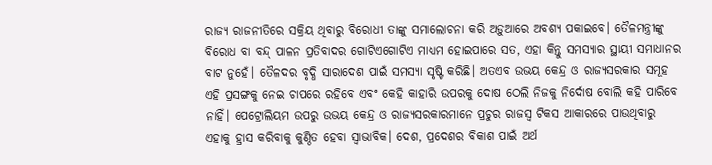ରାଜ୍ୟ ରାଜନୀତିରେ ସକ୍ରିୟ ଥିବାରୁ ବିରୋଧୀ ତାଙ୍କୁ ସମାଲୋଚନା କରି ଅଡ଼ୁଆରେ ଅବଶ୍ୟ ପକାଇବେ। ତୈଳମନ୍ତ୍ରୀଙ୍କୁ ବିରୋଧ ବା ବନ୍ଦ୍‌ ପାଳନ ପ୍ରତିବାଦର ଗୋଟିଏଗୋଟିଏ ମାଧ୍ୟମ ହୋଇପାରେ ସତ, ଏହା କିନ୍ତୁ ସମସ୍ୟାର ସ୍ଥାୟୀ ସମାଧାନର ବାଟ ନୁହେଁ। ତୈଳଦର ବୃଦ୍ଧି ସାରାଦେଶ ପାଇଁ ସମସ୍ୟା ସୃଷ୍ଟି କରିଛି। ଅତଏବ ଉଭୟ କେନ୍ଦ୍ର ଓ ରାଜ୍ୟସରକାର ସମୂହ ଏହି ପ୍ରସଙ୍ଗକୁ ନେଇ ଚାପରେ ରହିବେ ଏବଂ କେହି କାହାରି ଉପରକୁ ଦୋଷ ଠେଲି ନିଜକୁ ନିର୍ଦୋଷ ବୋଲି କହି ପାରିବେ ନାହିଁ। ପେଟ୍ରୋଲିୟମ ଉପରୁ ଉଭୟ କେନ୍ଦ୍ର ଓ ରାଜ୍ୟସରକାରମାନେ ପ୍ରଚୁର ରାଜସ୍ବ ଟିକସ ଆକାରରେ ପାଉଥିବାରୁ ଏହାକୁ ହ୍ରାସ କରିବାକୁ କୁଣ୍ଠିତ ହେବା ସ୍ବାଭାବିକ। ଦେଶ, ପ୍ରଦେଶର ବିକାଶ ପାଇଁ ଅର୍ଥ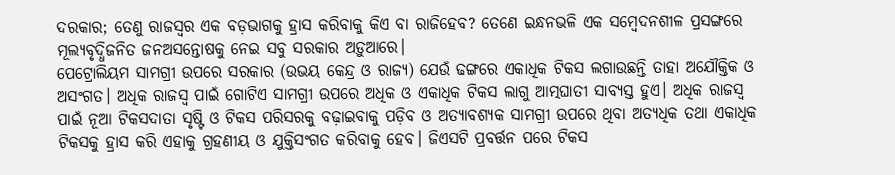ଦରକାର; ତେଣୁ ରାଜସ୍ବର ଏକ ବଡ଼ଭାଗକୁ ହ୍ରାସ କରିବାକୁ କିଏ ବା ରାଜିହେବ? ତେଣେ ଇନ୍ଧନଭଳି ଏକ ସମ୍ବେଦନଶୀଳ ପ୍ରସଙ୍ଗରେ ମୂଲ୍ୟବୃଦ୍ଧିଜନିତ ଜନଅସନ୍ତୋଷକୁ ନେଇ ସବୁ ସରକାର ଅଡ଼ୁଆରେ।
ପେଟ୍ରୋଲିୟମ ସାମଗ୍ରୀ ଉପରେ ସରକାର (ଉଭୟ କେନ୍ଦ୍ର ଓ ରାଜ୍ୟ) ଯେଉଁ ଢଙ୍ଗରେ ଏକାଧିକ ଟିକସ ଲଗାଉଛନ୍ତି ତାହା ଅଯୌକ୍ତିକ ଓ ଅସଂଗତ। ଅଧିକ ରାଜସ୍ବ ପାଇଁ ଗୋଟିଏ ସାମଗ୍ରୀ ଉପରେ ଅଧିକ ଓ ଏକାଧିକ ଟିକସ ଲାଗୁ ଆତ୍ମଘାତୀ ସାବ୍ୟସ୍ତ ହୁଏ। ଅଧିକ ରାଜସ୍ବ ପାଇଁ ନୂଆ ଟିକସଦାତା ସୃଷ୍ଟି ଓ ଟିକସ ପରିସରକୁ ବଢ଼ାଇବାକୁ ପଡ଼ିବ ଓ ଅତ୍ୟାବଶ୍ୟକ ସାମଗ୍ରୀ ଉପରେ ଥିବା ଅତ୍ୟଧିକ ତଥା ଏକାଧିକ ଟିକସକୁ ହ୍ରାସ କରି ଏହାକୁ ଗ୍ରହଣୀୟ ଓ ଯୁକ୍ତିସଂଗତ କରିବାକୁ ହେବ। ଜିଏସଟି ପ୍ରବର୍ତ୍ତନ ପରେ ଟିକସ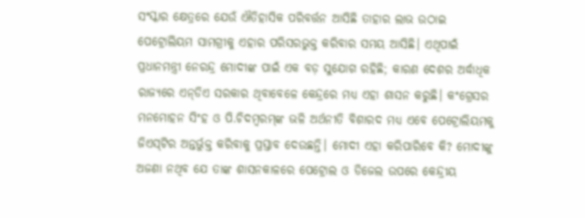ସଂସ୍କାର କ୍ଷେତ୍ରରେ ଯେଉଁ ଐତିହାସିକ ପରିବର୍ତ୍ତନ ଆସିଛି ତାହାର ଲାଭ ଉଠାଇ ପେଟ୍ରୋଲିୟମ ସାମଗ୍ରୀକୁ ଏହାର ପରିସରଭୁକ୍ତ କରିବାର ସମୟ ଆସିଛି। ଏଥିପାଇଁ ପ୍ରଧାନମନ୍ତ୍ରୀ ନ‌େ‌ରନ୍ଦ୍ର ମୋଦୀଙ୍କ ପାଇଁ ଏକ ବଡ଼ ସୁଯୋଗ ରହିଛି; କାରଣ ଦେଶର ଅର୍ଦ୍ଧାଧିକ ରାଜ୍ୟରେ ଏନ୍‌ଡିଏ ସରକାର ଥିବାବେଳେ କେନ୍ଦ୍ରରେ ମଧ୍ୟ ଏହା ଶାସନ କରୁଛି। କଂଗ୍ରେସର ମନମୋହନ ସିଂହ ଓ ପି.ଚିଦମ୍ବରମ୍‌ଙ୍କ ଭଳି ଅର୍ଥନୀତି ବିଶାରଦ ମଧ୍ୟ ଏବେ ପେଟ୍ରୋଲିୟମକୁ ଜିଏସ୍‌ଟିର ଅନ୍ତର୍ଭୁକ୍ତ କରିବାକୁ ପ୍ରସ୍ତାବ ଦେଉଛନ୍ତି। ମୋଦୀ ଏହା କରିପାରିବେ କି? ମୋଦୀଙ୍କୁ ଅଜଣା ନଥିବ ଯେ ତାଙ୍କ ଶାସନକାଳରେ ପେଟ୍ରୋଲ ଓ ଡିଜେଲ ଉପରେ କେନ୍ଦ୍ରୀୟ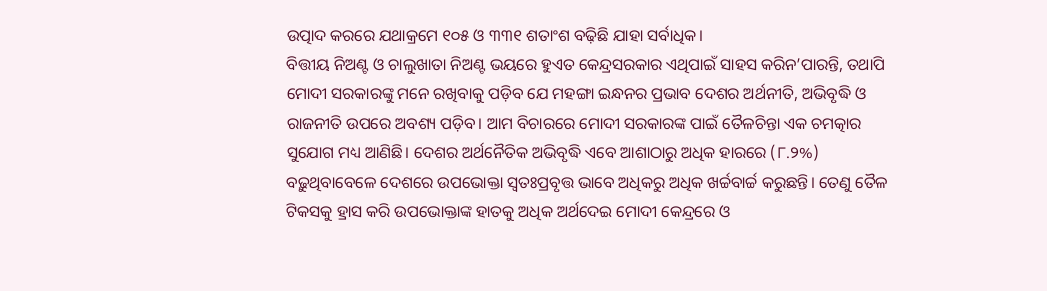ଉତ୍ପାଦ କରରେ ଯଥାକ୍ରମେ ୧୦୫ ଓ ୩୩୧ ଶତାଂଶ ବଢ଼ିଛି ଯାହା ସର୍ବାଧିକ।
ବିତ୍ତୀୟ ନିଅଣ୍ଟ ଓ ଚାଲୁଖାତା ନିଅଣ୍ଟ ଭୟରେ ହୁଏତ କେନ୍ଦ୍ରସରକାର ଏଥିପାଇଁ ସାହସ କରିନ’ପାରନ୍ତି, ତଥାପି ମୋଦୀ ସରକାରଙ୍କୁ ମନେ ରଖିବାକୁ ପଡ଼ିବ ଯେ ମହଙ୍ଗା ଇନ୍ଧନର ପ୍ରଭାବ ଦେଶର ଅର୍ଥନୀତି, ଅଭିବୃଦ୍ଧି ଓ ରାଜନୀତି ଉପରେ ଅବଶ୍ୟ ପଡ଼ିବ। ଆମ ବିଚାରରେ ମୋଦୀ ସରକାରଙ୍କ ପାଇଁ ତୈଳଚିନ୍ତା ଏକ ଚମତ୍କାର ସୁଯୋଗ ମଧ୍ୟ ଆଣିଛି। ଦେଶର ଅର୍ଥନୈତିକ ଅଭିବୃଦ୍ଧି ଏବେ ଆଶାଠାରୁ ଅଧିକ ହାରରେ (୮.୨%) ବଢ଼ୁଥିବାବେଳେ ଦେଶରେ ଉପଭୋକ୍ତା ସ୍ବତଃପ୍ରବୃତ୍ତ ଭାବେ ଅଧିକରୁ ଅଧିକ ଖର୍ଚ୍ଚବାର୍ଚ୍ଚ କରୁଛନ୍ତି। ତେଣୁ ତୈଳ ଟିକସକୁ ହ୍ରାସ କରି ଉପଭୋକ୍ତାଙ୍କ ହାତକୁ ଅଧିକ ଅର୍ଥଦେଇ ମୋଦୀ କେନ୍ଦ୍ରରେ ଓ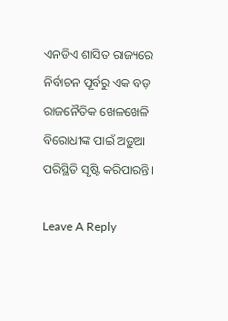ଏନଡିଏ ଶାସିତ ରାଜ୍ୟରେ ନିର୍ବାଚନ ପୂର୍ବରୁ ଏକ ବଡ଼ ରାଜନୈତିକ ଖେଳଖେଳି ବିରୋଧୀଙ୍କ ପାଇଁ ଅଡ଼ୁଆ ପରିସ୍ଥିତି ସୃଷ୍ଟି କରିପାରନ୍ତି।

Leave A Reply